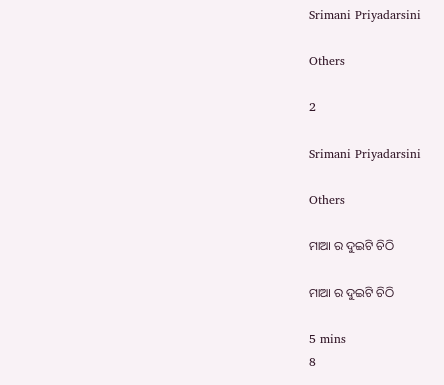Srimani Priyadarsini

Others

2

Srimani Priyadarsini

Others

ମାଆ ର ଦୁଇଟି ଚିଠି

ମାଆ ର ଦୁଇଟି ଚିଠି

5 mins
8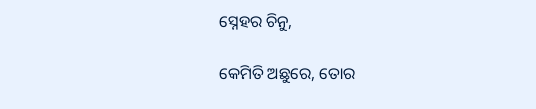ସ୍ନେହର ଚିନୁ,

କେମିତି ଅଛୁରେ, ତୋର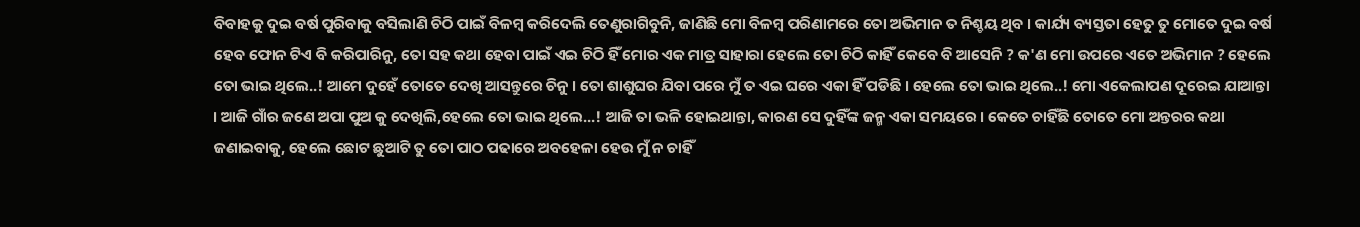ବିବାହକୁ ଦୁଇ ବର୍ଷ ପୁରିବାକୁ ବସିଲାଣି ଚିଠି ପାଇଁ ବିଳମ୍ବ କରିଦେଲି ତେଣୁରାଗିବୁନି, ଜାଣିଛି ମୋ ବିଳମ୍ବ ପରିଣାମରେ ତୋ ଅଭିମାନ ତ ନିଶ୍ଚୟ ଥିବ । କାର୍ଯ୍ୟ ବ୍ୟସ୍ତତା ହେତୁ ତୁ ମୋତେ ଦୁଇ ବର୍ଷ ହେବ ଫୋନ ଟିଏ ବି କରିପାରିନୁ, ତୋ ସହ କଥା ହେବା ପାଇଁ ଏଇ ଚିଠି ହିଁ ମୋର ଏକ ମାତ୍ର ସାହାରା ହେଲେ ତୋ ଚିଠି କାହିଁ କେବେ ବି ଆସେନି ? କ'ଣ ମୋ ଉପରେ ଏତେ ଅଭିମାନ ? ହେଲେ ତୋ ଭାଇ ଥିଲେ..! ଆମେ ଦୁହେଁ ତୋତେ ଦେଖି ଆସନ୍ତୁରେ ଚିନୁ । ତୋ ଶାଶୁଘର ଯିବା ପରେ ମୁଁ ତ ଏଇ ଘରେ ଏକା ହିଁ ପଡିଛି । ହେଲେ ତୋ ଭାଇ ଥିଲେ..! ମୋ ଏକେଲାପଣ ଦୂରେଇ ଯାଆନ୍ତା । ଆଜି ଗାଁର ଜଣେ ଅପା ପୁଅ କୁ ଦେଖିଲି,ହେଲେ ତୋ ଭାଇ ଥିଲେ...! ଆଜି ତା ଭଳି ହୋଇଥାନ୍ତା, କାରଣ ସେ ଦୁହିଁଙ୍କ ଜନ୍ମ ଏକା ସମୟରେ । କେତେ ଚାହିଁଛି ତୋତେ ମୋ ଅନ୍ତରର କଥା ଜଣାଇବାକୁ, ହେଲେ ଛୋଟ ଛୁଆଟି ତୁ ତୋ ପାଠ ପଢାରେ ଅବହେଳା ହେଉ ମୁଁ ନ ଚାହିଁ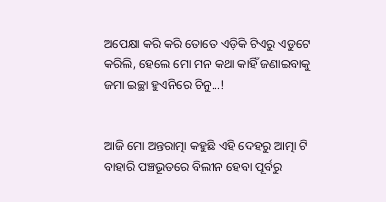ଅପେକ୍ଷା କରି କରି ତୋତେ ଏଡ଼ିକି ଟିଏରୁ ଏଡୁଟେ କରିଲି, ହେଲେ ମୋ ମନ କଥା କାହିଁ ଜଣାଇବାକୁ ଜମା ଇଚ୍ଛା ହୁଏନିରେ ଚିନୁ...!


ଆଜି ମୋ ଅନ୍ତରାତ୍ମା କହୁଛି ଏହି ଦେହରୁ ଆତ୍ମା ଟି ବାହାରି ପଞ୍ଚଭୂତରେ ବିଲୀନ ହେବା ପୂର୍ବରୁ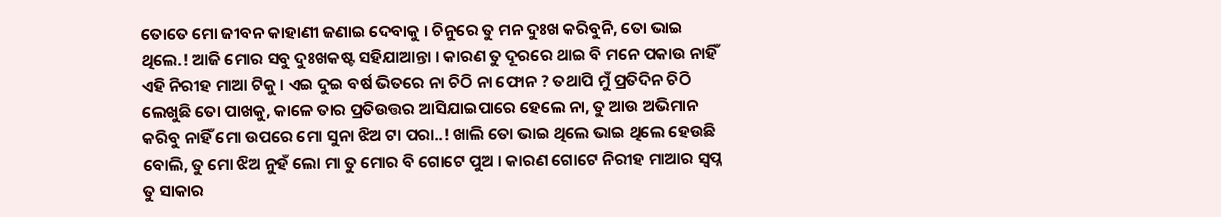ତୋତେ ମୋ ଜୀବନ କାହାଣୀ ଜଣାଇ ଦେବାକୁ । ଚିନୁରେ ତୁ ମନ ଦୁଃଖ କରିବୁନି, ତୋ ଭାଇ ଥିଲେ.! ଆଜି ମୋର ସବୁ ଦୁଃଖକଷ୍ଟ ସହିଯାଆନ୍ତା । କାରଣ ତୁ ଦୂରରେ ଥାଇ ବି ମନେ ପକାଉ ନାହିଁ ଏହି ନିରୀହ ମାଆ ଟିକୁ । ଏଇ ଦୁଇ ବର୍ଷ ଭିତରେ ନା ଚିଠି ନା ଫୋନ ? ତଥାପି ମୁଁ ପ୍ରତିଦିନ ଚିଠି ଲେଖୁଛି ତୋ ପାଖକୁ, କାଳେ ତାର ପ୍ରତିଉତ୍ତର ଆସିଯାଇପାରେ ହେଲେ ନା, ତୁ ଆଉ ଅଭିମାନ କରିବୁ ନାହିଁ ମୋ ଉପରେ ମୋ ସୁନା ଝିଅ ଟା ପରା..! ଖାଲି ତୋ ଭାଇ ଥିଲେ ଭାଇ ଥିଲେ ହେଉଛି ବୋଲି, ତୁ ମୋ ଝିଅ ନୁହଁ ଲୋ ମା ତୁ ମୋର ବି ଗୋଟେ ପୁଅ । କାରଣ ଗୋଟେ ନିରୀହ ମାଆର ସ୍ବପ୍ନ ତୁ ସାକାର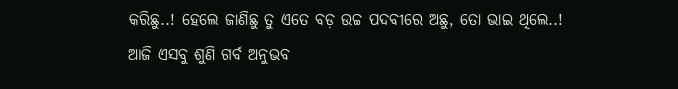କରିଛୁ..! ହେଲେ ଜାଣିଛୁ ତୁ ଏତେ ବଡ଼ ଉଚ୍ଚ ପଦବୀରେ ଅଛୁ, ତୋ ଭାଇ ଥିଲେ..! ଆଜି ଏସବୁ ଶୁଣି ଗର୍ବ ଅନୁଭବ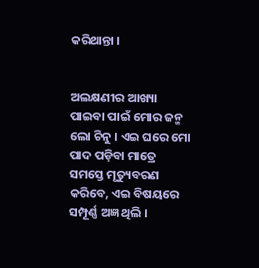କରିଥାନ୍ତା ।


ଅଲକ୍ଷଣୀର ଆଖ୍ୟା ପାଇବା ପାଇଁ ମୋର ଜନ୍ମ ଲୋ ଚିନୁ । ଏଇ ଘରେ ମୋ ପାଦ ପଡ଼ିବା ମାତ୍ରେ ସମସ୍ତେ ମୃତ୍ୟୁବରଣ କରିବେ, ଏଇ ବିଷୟରେ ସମ୍ପୂର୍ଣ୍ଣ ଅଜ୍ଞ ଥିଲି ।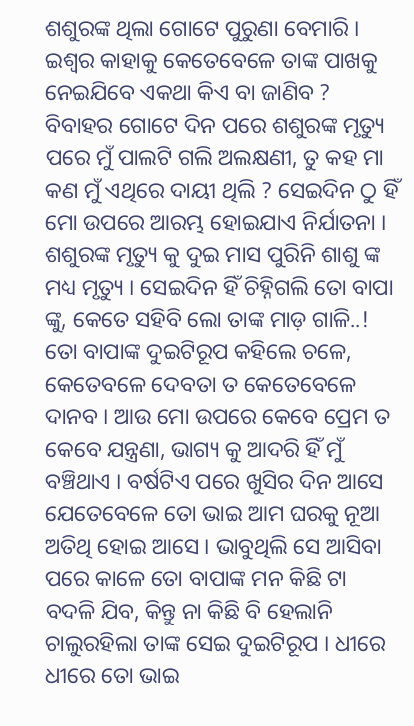ଶଶୁରଙ୍କ ଥିଲା ଗୋଟେ ପୁରୁଣା ବେମାରି । ଇଶ୍ଵର କାହାକୁ କେତେବେଳେ ତାଙ୍କ ପାଖକୁ ନେଇଯିବେ ଏକଥା କିଏ ବା ଜାଣିବ ? ବିବାହର ଗୋଟେ ଦିନ ପରେ ଶଶୁରଙ୍କ ମୃତ୍ୟୁ ପରେ ମୁଁ ପାଲଟି ଗଲି ଅଲକ୍ଷଣୀ, ତୁ କହ ମା କଣ ମୁଁ ଏଥିରେ ଦାୟୀ ଥିଲି ? ସେଇଦିନ ଠୁ ହିଁ ମୋ ଉପରେ ଆରମ୍ଭ ହୋଇଯାଏ ନିର୍ଯାତନା । ଶଶୁରଙ୍କ ମୃତ୍ୟୁ କୁ ଦୁଇ ମାସ ପୁରିନି ଶାଶୁ ଙ୍କ ମଧ୍ୟ ମୃତ୍ୟୁ । ସେଇଦିନ ହିଁ ଚିହ୍ନିଗଲି ତୋ ବାପା ଙ୍କୁ, କେତେ ସହିବି ଲୋ ତାଙ୍କ ମାଡ଼ ଗାଳି..! ତୋ ବାପାଙ୍କ ଦୁଇଟିରୂପ କହିଲେ ଚଳେ, କେତେବଳେ ଦେବତା ତ କେତେବେଳେ ଦାନବ । ଆଉ ମୋ ଉପରେ କେବେ ପ୍ରେମ ତ କେବେ ଯନ୍ତ୍ରଣା, ଭାଗ୍ୟ କୁ ଆଦରି ହିଁ ମୁଁ ବଞ୍ଚିଥାଏ । ବର୍ଷଟିଏ ପରେ ଖୁସିର ଦିନ ଆସେ ଯେତେବେଳେ ତୋ ଭାଇ ଆମ ଘରକୁ ନୂଆ ଅତିଥି ହୋଇ ଆସେ । ଭାବୁଥିଲି ସେ ଆସିବା ପରେ କାଳେ ତୋ ବାପାଙ୍କ ମନ କିଛି ଟା ବଦଳି ଯିବ, କିନ୍ତୁ ନା କିଛି ବି ହେଲାନି ଚାଲୁରହିଲା ତାଙ୍କ ସେଇ ଦୁଇଟିରୂପ । ଧୀରେ ଧୀରେ ତୋ ଭାଇ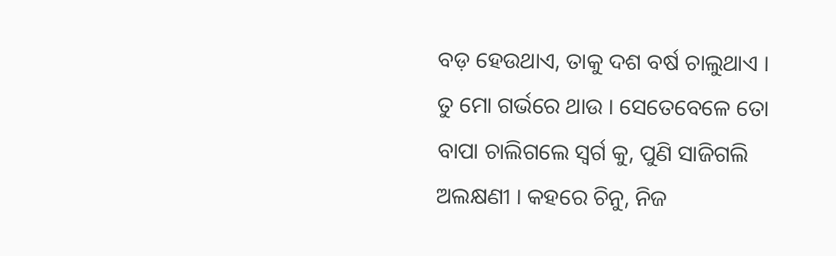ବଡ଼ ହେଉଥାଏ, ତାକୁ ଦଶ ବର୍ଷ ଚାଲୁଥାଏ । ତୁ ମୋ ଗର୍ଭରେ ଥାଉ । ସେତେବେଳେ ତୋ ବାପା ଚାଲିଗଲେ ସ୍ବର୍ଗ କୁ, ପୁଣି ସାଜିଗଲି ଅଲକ୍ଷଣୀ । କହରେ ଚିନୁ, ନିଜ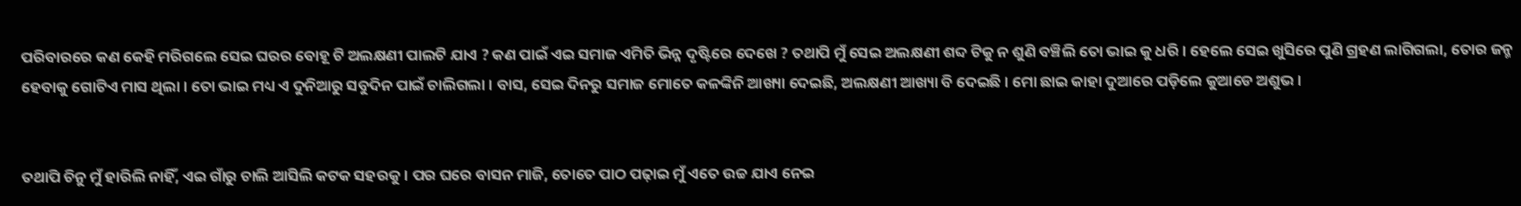ପରିବାରରେ କଣ କେହି ମରିଗଲେ ସେଇ ଘରର ବୋହୂ ଟି ଅଲକ୍ଷଣୀ ପାଲଟି ଯାଏ ? କଣ ପାଇଁ ଏଇ ସମାଜ ଏମିତି ଭିନ୍ନ ଦୃଷ୍ଟିରେ ଦେଖେ ? ତଥାପି ମୁଁ ସେଇ ଅଲକ୍ଷଣୀ ଶବ୍ଦ ଟିକୁ ନ ଶୁଣି ବଞ୍ଚିଲି ତୋ ଭାଇ କୁ ଧରି । ହେଲେ ସେଇ ଖୁସିରେ ପୁଣି ଗ୍ରହଣ ଲାଗିଗଲା, ତୋର ଜନ୍ମ ହେବାକୁ ଗୋଟିଏ ମାସ ଥିଲା । ତୋ ଭାଇ ମଧ୍ୟ ଏ ଦୁନିଆରୁ ସବୁଦିନ ପାଇଁ ଚାଲିଗଲା । ବାସ, ସେଇ ଦିନରୁ ସମାଜ ମୋତେ କଳଙ୍କିନି ଆଖ୍ୟା ଦେଇଛି, ଅଲକ୍ଷଣୀ ଆଖ୍ୟା ବି ଦେଇଛି । ମୋ ଛାଇ କାହା ଦୁଆରେ ପଡ଼ିଲେ କୁଆଡେ ଅଶୁଭ ।


ତଥାପି ଚିନୁ ମୁଁ ହାରିଲି ନାହିଁ, ଏଇ ଗାଁରୁ ଚାଲି ଆସିଲି କଟକ ସହରକୁ । ପର ଘରେ ବାସନ ମାଜି, ତୋତେ ପାଠ ପଢ଼ାଇ ମୁଁ ଏତେ ଉଚ୍ଚ ଯାଏ ନେଇ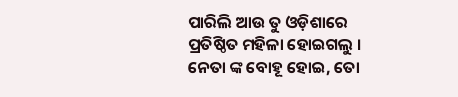ପାରିଲି ଆଉ ତୁ ଓଡ଼ିଶାରେ ପ୍ରତିଷ୍ଠିତ ମହିଳା ହୋଇଗଲୁ । ନେତା ଙ୍କ ବୋହୂ ହୋଇ, ତୋ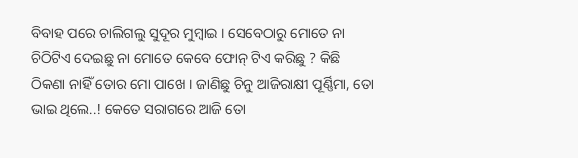ବିବାହ ପରେ ଚାଲିଗଲୁ ସୁଦୂର ମୁମ୍ବାଇ । ସେବେଠାରୁ ମୋତେ ନା ଚିଠିଟିଏ ଦେଇଛୁ ନା ମୋତେ କେବେ ଫୋନ୍ ଟିଏ କରିଛୁ ? କିଛି ଠିକଣା ନାହିଁ ତୋର ମୋ ପାଖେ । ଜାଣିଛୁ ଚିନୁ ଆଜିରାକ୍ଷୀ ପୂର୍ଣ୍ଣିମା, ତୋ ଭାଇ ଥିଲେ..! କେତେ ସରାଗରେ ଆଜି ତୋ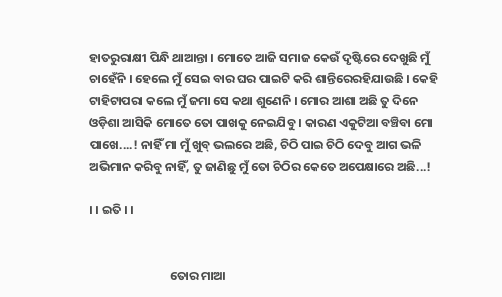ହାତରୁରାକ୍ଷୀ ପିନ୍ଧି ଥାଆନ୍ତା । ମୋତେ ଆଜି ସମାଜ କେଉଁ ଦୃଷ୍ଟିରେ ଦେଖୁଛି ମୁଁ ଚାହେଁନି । ହେଲେ ମୁଁ ସେଇ ବାର ଘର ପାଇଟି କରି ଶାନ୍ତିରେରହିଯାଉଛି । କେହି ଟାହିଟାପରା କଲେ ମୁଁ ଜମା ସେ କଥା ଶୁଣେନି । ମୋର ଆଶା ଅଛି ତୁ ଦିନେ ଓଡ଼ିଶା ଆସିକି ମୋତେ ତୋ ପାଖକୁ ନେଇଯିବୁ । କାରଣ ଏକୁଟିଆ ବଞ୍ଚିବା ମୋ ପାଖେ....! ନାହିଁ ମା ମୁଁ ଖୁବ୍ ଭଲରେ ଅଛି, ଚିଠି ପାଇ ଚିଠି ଦେବୁ ଆଗ ଭଳି ଅଭିମାନ କରିବୁ ନାହିଁ, ତୁ ଜାଣିଛୁ ମୁଁ ତୋ ଚିଠିର କେତେ ଅପେକ୍ଷାରେ ଅଛି...!

। । ଇତି । ।


                             ତୋର ମାଆ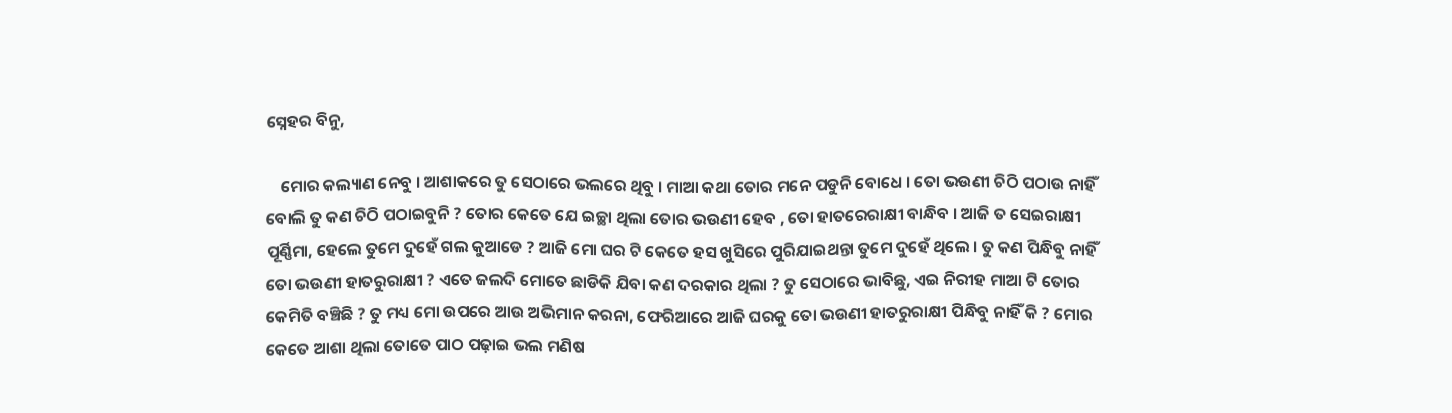ସ୍ନେହର ବିନୁ,

    ମୋର କଲ୍ୟାଣ ନେବୁ । ଆଶାକରେ ତୁ ସେଠାରେ ଭଲରେ ଥିବୁ । ମାଆ କଥା ତୋର ମନେ ପଡୁନି ବୋଧେ । ତୋ ଭଉଣୀ ଚିଠି ପଠାଉ ନାହିଁ ବୋଲି ତୁ କଣ ଚିଠି ପଠାଇବୁନି ? ତୋର କେତେ ଯେ ଇଚ୍ଛା ଥିଲା ତୋର ଭଉଣୀ ହେବ , ତୋ ହାତରେରାକ୍ଷୀ ବାନ୍ଧିବ । ଆଜି ତ ସେଇରାକ୍ଷୀ ପୂର୍ଣ୍ଣିମା, ହେଲେ ତୁମେ ଦୁହେଁ ଗଲ କୁଆଡେ ? ଆଜି ମୋ ଘର ଟି କେତେ ହସ ଖୁସିରେ ପୁରିଯାଇଥନ୍ତା ତୁମେ ଦୁହେଁ ଥିଲେ । ତୁ କଣ ପିନ୍ଧିବୁ ନାହିଁ ତୋ ଭଉଣୀ ହାତରୁରାକ୍ଷୀ ? ଏତେ ଜଲଦି ମୋତେ ଛାଡିକି ଯିବା କଣ ଦରକାର ଥିଲା ? ତୁ ସେଠାରେ ଭାବିଛୁ, ଏଇ ନିରୀହ ମାଆ ଟି ତୋର କେମିତି ବଞ୍ଚିଛି ? ତୁ ମଧ୍ୟ ମୋ ଉପରେ ଆଉ ଅଭିମାନ କରନା, ଫେରିଆରେ ଆଜି ଘରକୁ ତୋ ଭଉଣୀ ହାତରୁରାକ୍ଷୀ ପିନ୍ଧିବୁ ନାହିଁ କି ? ମୋର କେତେ ଆଶା ଥିଲା ତୋତେ ପାଠ ପଢ଼ାଇ ଭଲ ମଣିଷ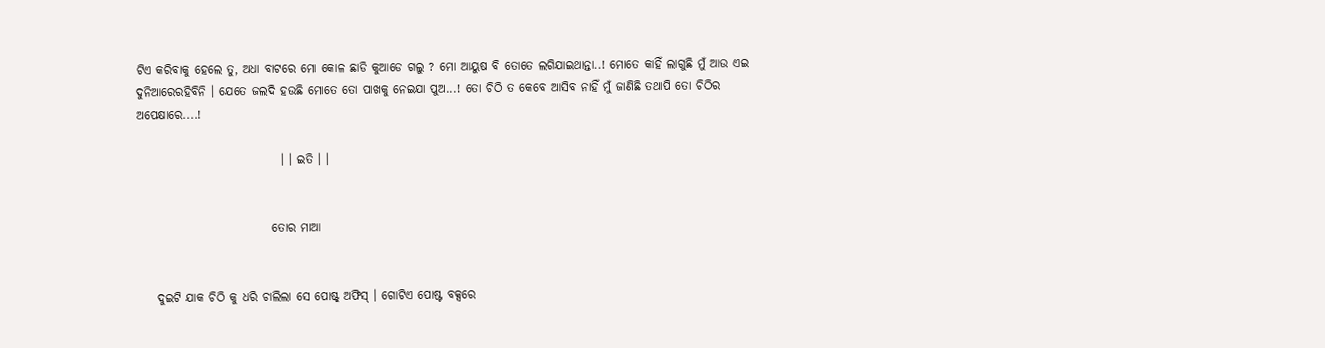ଟିଏ କରିବାକୁ ହେଲେ ତୁ, ଅଧା ବାଟରେ ମୋ କୋଳ ଛାଡି କୁଆଡେ ଗଲୁ ? ମୋ ଆୟୁଷ ବି ତୋତେ ଲଗିଯାଇଥାନ୍ତା..! ମୋତେ କାହିଁ ଲାଗୁଛି ମୁଁ ଆଉ ଏଇ ଦୁନିଆରେରହିବିନି । ଯେତେ ଜଲଦି ହଉଛି ମୋତେ ତୋ ପାଖକୁ ନେଇଯା ପୁଅ...! ତୋ ଚିଠି ତ କେବେ ଆସିବ ନାହିଁ ମୁଁ ଜାଣିଛି ତଥାପି ତୋ ଚିଠିର ଅପେକ୍ଷାରେ....!

                              । । ଇତି । ।


                            ତୋର ମାଆ


    ଦୁଇଟି ଯାକ ଚିଠି କୁ ଧରି ଚାଲିଲା ସେ ପୋଷ୍ଟ୍ ଅଫିସ୍ । ଗୋଟିଏ ପୋଷ୍ଟ ବକ୍ସରେ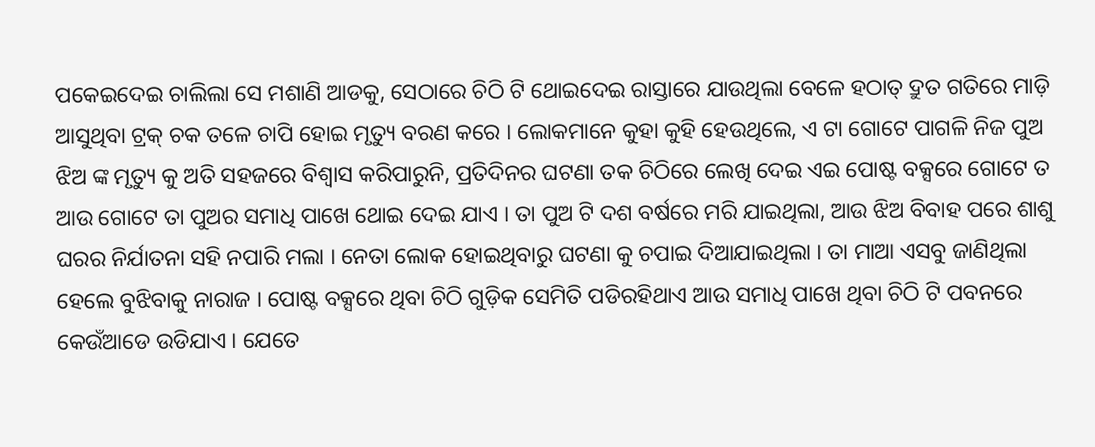ପକେଇଦେଇ ଚାଲିଲା ସେ ମଶାଣି ଆଡକୁ, ସେଠାରେ ଚିଠି ଟି ଥୋଇଦେଇ ରାସ୍ତାରେ ଯାଉଥିଲା ବେଳେ ହଠାତ୍ ଦ୍ରୁତ ଗତିରେ ମାଡ଼ି ଆସୁଥିବା ଟ୍ରକ୍ ଚକ ତଳେ ଚାପି ହୋଇ ମୃତ୍ୟୁ ବରଣ କରେ । ଲୋକମାନେ କୁହା କୁହି ହେଉଥିଲେ, ଏ ଟା ଗୋଟେ ପାଗଳି ନିଜ ପୁଅ ଝିଅ ଙ୍କ ମୃତ୍ୟୁ କୁ ଅତି ସହଜରେ ବିଶ୍ୱାସ କରିପାରୁନି, ପ୍ରତିଦିନର ଘଟଣା ତକ ଚିଠିରେ ଲେଖି ଦେଇ ଏଇ ପୋଷ୍ଟ ବକ୍ସରେ ଗୋଟେ ତ ଆଉ ଗୋଟେ ତା ପୁଅର ସମାଧି ପାଖେ ଥୋଇ ଦେଇ ଯାଏ । ତା ପୁଅ ଟି ଦଶ ବର୍ଷରେ ମରି ଯାଇଥିଲା, ଆଉ ଝିଅ ବିବାହ ପରେ ଶାଶୁ ଘରର ନିର୍ଯାତନା ସହି ନପାରି ମଲା । ନେତା ଲୋକ ହୋଇଥିବାରୁ ଘଟଣା କୁ ଚପାଇ ଦିଆଯାଇଥିଲା । ତା ମାଆ ଏସବୁ ଜାଣିଥିଲା ହେଲେ ବୁଝିବାକୁ ନାରାଜ । ପୋଷ୍ଟ ବକ୍ସରେ ଥିବା ଚିଠି ଗୁଡ଼ିକ ସେମିତି ପଡିରହିଥାଏ ଆଉ ସମାଧି ପାଖେ ଥିବା ଚିଠି ଟି ପବନରେ କେଉଁଆଡେ ଉଡିଯାଏ । ଯେତେ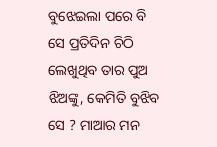ବୁଝେଇଲା ପରେ ବି ସେ ପ୍ରତିଦିନ ଚିଠି ଲେଖୁଥିବ ତାର ପୁଅ ଝିଅଙ୍କୁ, କେମିତି ବୁଝିବ ସେ ? ମାଆର ମନ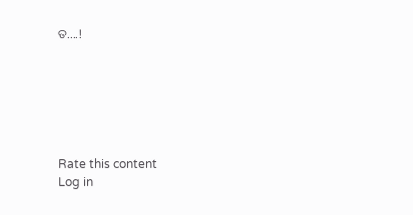ତ....!






Rate this content
Log in